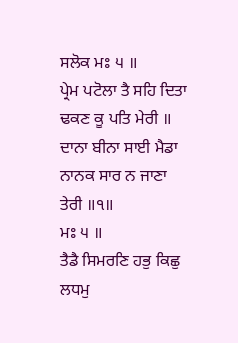ਸਲੋਕ ਮਃ ੫ ॥
ਪ੍ਰੇਮ ਪਟੋਲਾ ਤੈ ਸਹਿ ਦਿਤਾ ਢਕਣ ਕੂ ਪਤਿ ਮੇਰੀ ॥ ਦਾਨਾ ਬੀਨਾ ਸਾਈ ਮੈਡਾ ਨਾਨਕ ਸਾਰ ਨ ਜਾਣਾ ਤੇਰੀ ॥੧॥
ਮਃ ੫ ॥
ਤੈਡੈ ਸਿਮਰਣਿ ਹਭੁ ਕਿਛੁ ਲਧਮੁ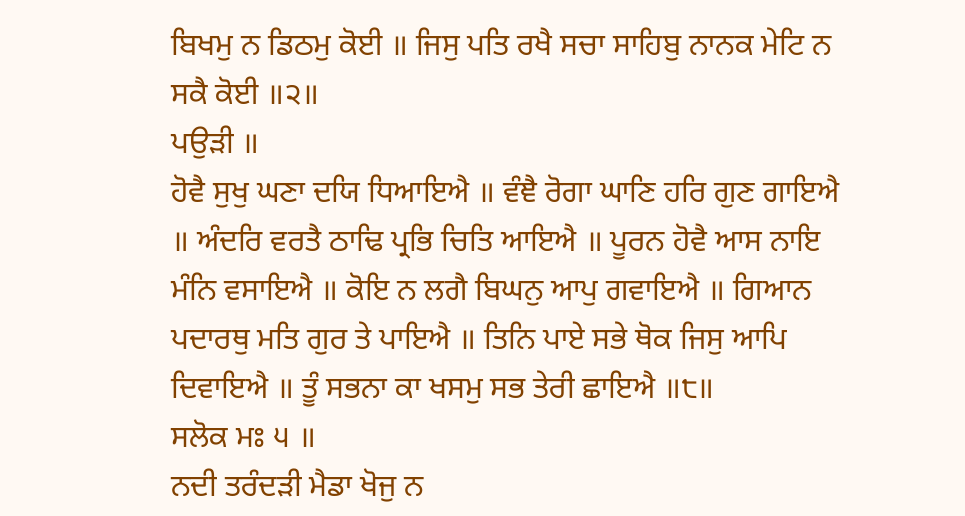ਬਿਖਮੁ ਨ ਡਿਠਮੁ ਕੋਈ ॥ ਜਿਸੁ ਪਤਿ ਰਖੈ ਸਚਾ ਸਾਹਿਬੁ ਨਾਨਕ ਮੇਟਿ ਨ ਸਕੈ ਕੋਈ ॥੨॥
ਪਉੜੀ ॥
ਹੋਵੈ ਸੁਖੁ ਘਣਾ ਦਯਿ ਧਿਆਇਐ ॥ ਵੰਞੈ ਰੋਗਾ ਘਾਣਿ ਹਰਿ ਗੁਣ ਗਾਇਐ ॥ ਅੰਦਰਿ ਵਰਤੈ ਠਾਢਿ ਪ੍ਰਭਿ ਚਿਤਿ ਆਇਐ ॥ ਪੂਰਨ ਹੋਵੈ ਆਸ ਨਾਇ ਮੰਨਿ ਵਸਾਇਐ ॥ ਕੋਇ ਨ ਲਗੈ ਬਿਘਨੁ ਆਪੁ ਗਵਾਇਐ ॥ ਗਿਆਨ ਪਦਾਰਥੁ ਮਤਿ ਗੁਰ ਤੇ ਪਾਇਐ ॥ ਤਿਨਿ ਪਾਏ ਸਭੇ ਥੋਕ ਜਿਸੁ ਆਪਿ ਦਿਵਾਇਐ ॥ ਤੂੰ ਸਭਨਾ ਕਾ ਖਸਮੁ ਸਭ ਤੇਰੀ ਛਾਇਐ ॥੮॥
ਸਲੋਕ ਮਃ ੫ ॥
ਨਦੀ ਤਰੰਦੜੀ ਮੈਡਾ ਖੋਜੁ ਨ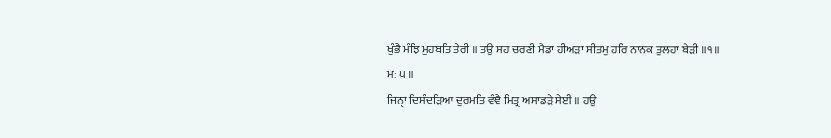ਖੁੰਭੈ ਮੰਝਿ ਮੁਹਬਤਿ ਤੇਰੀ ॥ ਤਉ ਸਹ ਚਰਣੀ ਮੈਡਾ ਹੀਅੜਾ ਸੀਤਮੁ ਹਰਿ ਨਾਨਕ ਤੁਲਹਾ ਬੇੜੀ ॥੧॥
ਮਃ ੫ ॥
ਜਿਨੑਾ ਦਿਸੰਦੜਿਆ ਦੁਰਮਤਿ ਵੰਞੈ ਮਿਤ੍ਰ ਅਸਾਡੜੇ ਸੇਈ ॥ ਹਉ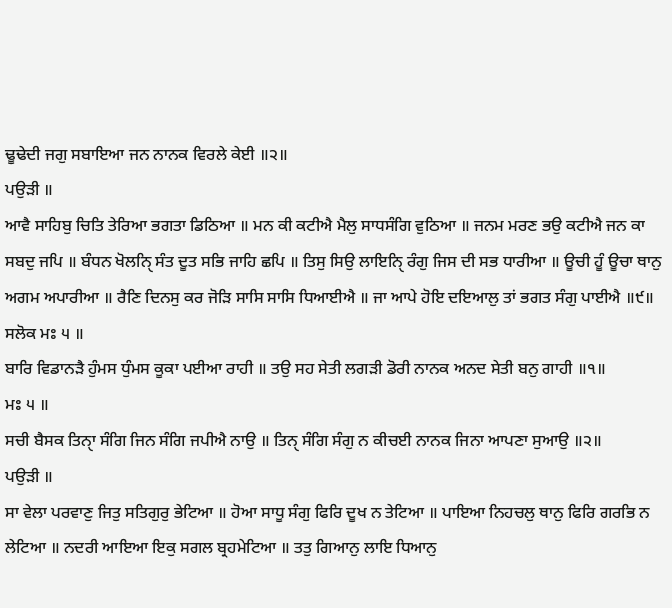ਢੂਢੇਦੀ ਜਗੁ ਸਬਾਇਆ ਜਨ ਨਾਨਕ ਵਿਰਲੇ ਕੇਈ ॥੨॥
ਪਉੜੀ ॥
ਆਵੈ ਸਾਹਿਬੁ ਚਿਤਿ ਤੇਰਿਆ ਭਗਤਾ ਡਿਠਿਆ ॥ ਮਨ ਕੀ ਕਟੀਐ ਮੈਲੁ ਸਾਧਸੰਗਿ ਵੁਠਿਆ ॥ ਜਨਮ ਮਰਣ ਭਉ ਕਟੀਐ ਜਨ ਕਾ ਸਬਦੁ ਜਪਿ ॥ ਬੰਧਨ ਖੋਲਨੑਿ ਸੰਤ ਦੂਤ ਸਭਿ ਜਾਹਿ ਛਪਿ ॥ ਤਿਸੁ ਸਿਉ ਲਾਇਨੑਿ ਰੰਗੁ ਜਿਸ ਦੀ ਸਭ ਧਾਰੀਆ ॥ ਊਚੀ ਹੂੰ ਊਚਾ ਥਾਨੁ ਅਗਮ ਅਪਾਰੀਆ ॥ ਰੈਣਿ ਦਿਨਸੁ ਕਰ ਜੋੜਿ ਸਾਸਿ ਸਾਸਿ ਧਿਆਈਐ ॥ ਜਾ ਆਪੇ ਹੋਇ ਦਇਆਲੁ ਤਾਂ ਭਗਤ ਸੰਗੁ ਪਾਈਐ ॥੯॥
ਸਲੋਕ ਮਃ ੫ ॥
ਬਾਰਿ ਵਿਡਾਨੜੈ ਹੁੰਮਸ ਧੁੰਮਸ ਕੂਕਾ ਪਈਆ ਰਾਹੀ ॥ ਤਉ ਸਹ ਸੇਤੀ ਲਗੜੀ ਡੋਰੀ ਨਾਨਕ ਅਨਦ ਸੇਤੀ ਬਨੁ ਗਾਹੀ ॥੧॥
ਮਃ ੫ ॥
ਸਚੀ ਬੈਸਕ ਤਿਨੑਾ ਸੰਗਿ ਜਿਨ ਸੰਗਿ ਜਪੀਐ ਨਾਉ ॥ ਤਿਨੑ ਸੰਗਿ ਸੰਗੁ ਨ ਕੀਚਈ ਨਾਨਕ ਜਿਨਾ ਆਪਣਾ ਸੁਆਉ ॥੨॥
ਪਉੜੀ ॥
ਸਾ ਵੇਲਾ ਪਰਵਾਣੁ ਜਿਤੁ ਸਤਿਗੁਰੁ ਭੇਟਿਆ ॥ ਹੋਆ ਸਾਧੂ ਸੰਗੁ ਫਿਰਿ ਦੂਖ ਨ ਤੇਟਿਆ ॥ ਪਾਇਆ ਨਿਹਚਲੁ ਥਾਨੁ ਫਿਰਿ ਗਰਭਿ ਨ ਲੇਟਿਆ ॥ ਨਦਰੀ ਆਇਆ ਇਕੁ ਸਗਲ ਬ੍ਰਹਮੇਟਿਆ ॥ ਤਤੁ ਗਿਆਨੁ ਲਾਇ ਧਿਆਨੁ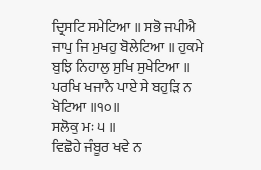ਦ੍ਰਿਸਟਿ ਸਮੇਟਿਆ ॥ ਸਭੋ ਜਪੀਐ ਜਾਪੁ ਜਿ ਮੁਖਹੁ ਬੋਲੇਟਿਆ ॥ ਹੁਕਮੇ ਬੁਝਿ ਨਿਹਾਲੁ ਸੁਖਿ ਸੁਖੇਟਿਆ ॥ ਪਰਖਿ ਖਜਾਨੈ ਪਾਏ ਸੇ ਬਹੁੜਿ ਨ ਖੋਟਿਆ ॥੧੦॥
ਸਲੋਕੁ ਮਃ ੫ ॥
ਵਿਛੋਹੇ ਜੰਬੂਰ ਖਵੇ ਨ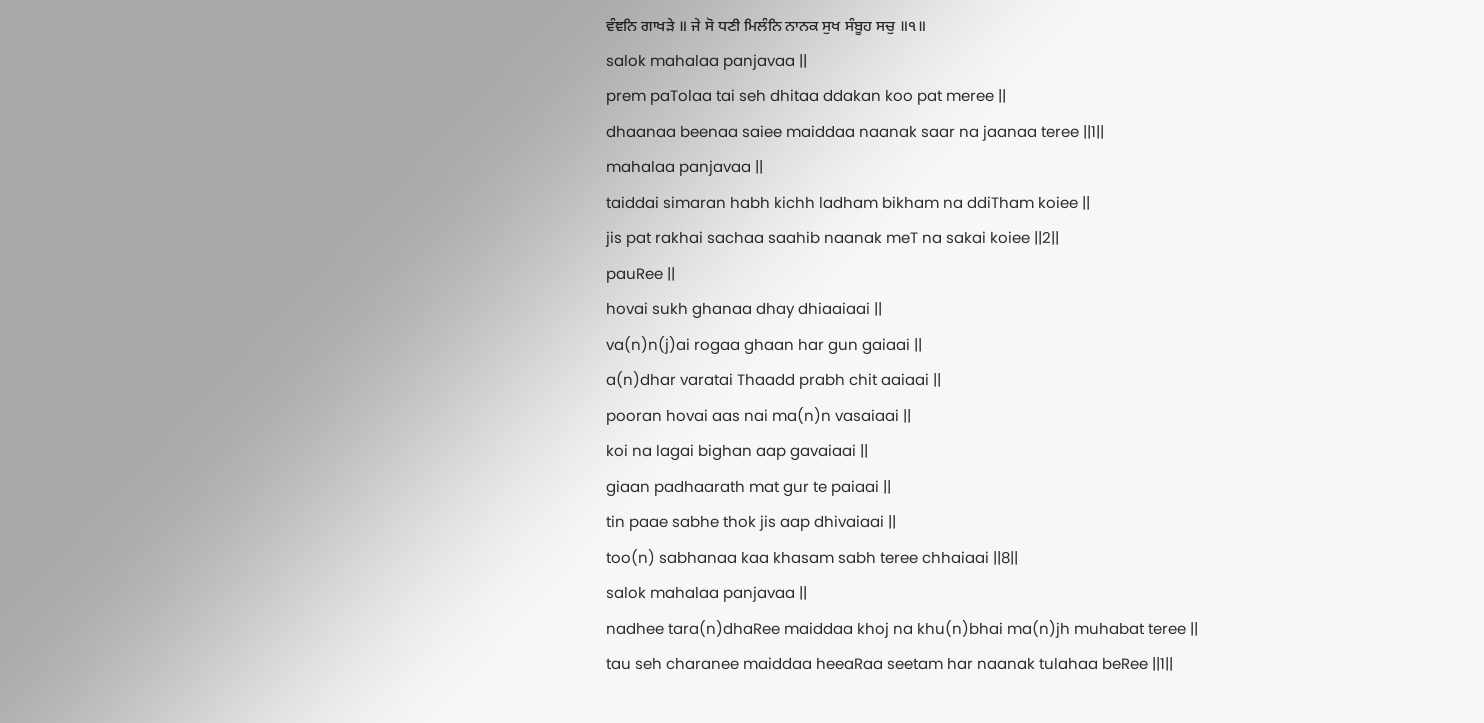ਵੰਞਨਿ ਗਾਖੜੇ ॥ ਜੇ ਸੋ ਧਣੀ ਮਿਲੰਨਿ ਨਾਨਕ ਸੁਖ ਸੰਬੂਹ ਸਚੁ ॥੧॥
salok mahalaa panjavaa ||
prem paTolaa tai seh dhitaa ddakan koo pat meree ||
dhaanaa beenaa saiee maiddaa naanak saar na jaanaa teree ||1||
mahalaa panjavaa ||
taiddai simaran habh kichh ladham bikham na ddiTham koiee ||
jis pat rakhai sachaa saahib naanak meT na sakai koiee ||2||
pauRee ||
hovai sukh ghanaa dhay dhiaaiaai ||
va(n)n(j)ai rogaa ghaan har gun gaiaai ||
a(n)dhar varatai Thaadd prabh chit aaiaai ||
pooran hovai aas nai ma(n)n vasaiaai ||
koi na lagai bighan aap gavaiaai ||
giaan padhaarath mat gur te paiaai ||
tin paae sabhe thok jis aap dhivaiaai ||
too(n) sabhanaa kaa khasam sabh teree chhaiaai ||8||
salok mahalaa panjavaa ||
nadhee tara(n)dhaRee maiddaa khoj na khu(n)bhai ma(n)jh muhabat teree ||
tau seh charanee maiddaa heeaRaa seetam har naanak tulahaa beRee ||1||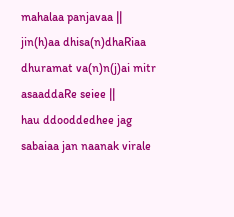mahalaa panjavaa ||
jin(h)aa dhisa(n)dhaRiaa dhuramat va(n)n(j)ai mitr asaaddaRe seiee ||
hau ddooddedhee jag sabaiaa jan naanak virale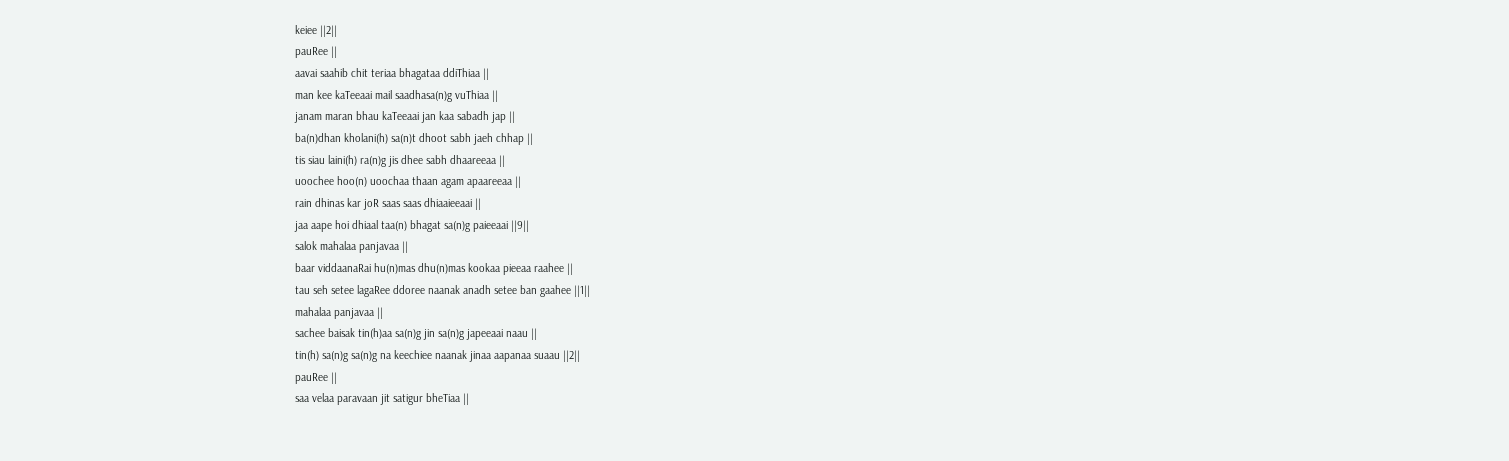keiee ||2||
pauRee ||
aavai saahib chit teriaa bhagataa ddiThiaa ||
man kee kaTeeaai mail saadhasa(n)g vuThiaa ||
janam maran bhau kaTeeaai jan kaa sabadh jap ||
ba(n)dhan kholani(h) sa(n)t dhoot sabh jaeh chhap ||
tis siau laini(h) ra(n)g jis dhee sabh dhaareeaa ||
uoochee hoo(n) uoochaa thaan agam apaareeaa ||
rain dhinas kar joR saas saas dhiaaieeaai ||
jaa aape hoi dhiaal taa(n) bhagat sa(n)g paieeaai ||9||
salok mahalaa panjavaa ||
baar viddaanaRai hu(n)mas dhu(n)mas kookaa pieeaa raahee ||
tau seh setee lagaRee ddoree naanak anadh setee ban gaahee ||1||
mahalaa panjavaa ||
sachee baisak tin(h)aa sa(n)g jin sa(n)g japeeaai naau ||
tin(h) sa(n)g sa(n)g na keechiee naanak jinaa aapanaa suaau ||2||
pauRee ||
saa velaa paravaan jit satigur bheTiaa ||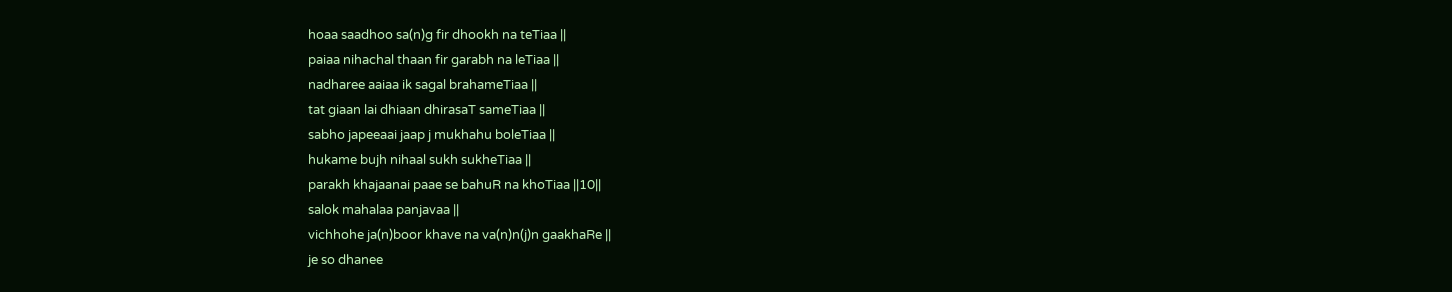hoaa saadhoo sa(n)g fir dhookh na teTiaa ||
paiaa nihachal thaan fir garabh na leTiaa ||
nadharee aaiaa ik sagal brahameTiaa ||
tat giaan lai dhiaan dhirasaT sameTiaa ||
sabho japeeaai jaap j mukhahu boleTiaa ||
hukame bujh nihaal sukh sukheTiaa ||
parakh khajaanai paae se bahuR na khoTiaa ||10||
salok mahalaa panjavaa ||
vichhohe ja(n)boor khave na va(n)n(j)n gaakhaRe ||
je so dhanee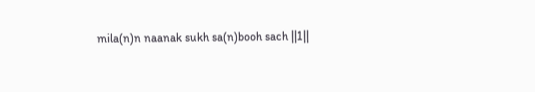mila(n)n naanak sukh sa(n)booh sach ||1||